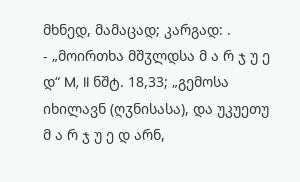მხნედ, მამაცად; კარგად: .
- „მოირთხა მშჳლდსა მ ა რ ჯ უ ე დ“ M, II ნშტ. 18,33; „გემოსა იხილავნ (ღჳნისასა), და უკუეთუ მ ა რ ჯ უ ე დ არნ,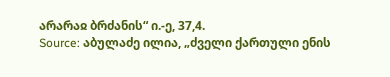არარაჲ ბრძანის“ ი.-ე, 37,4.
Source: აბულაძე ილია, „ძველი ქართული ენის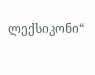ლექსიკონი“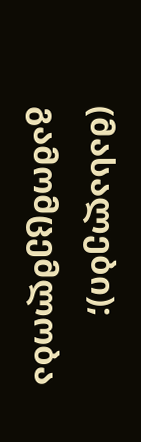(მასალები); გამომცემლობა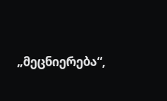„მეცნიერება“,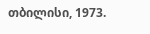თბილისი, 1973.